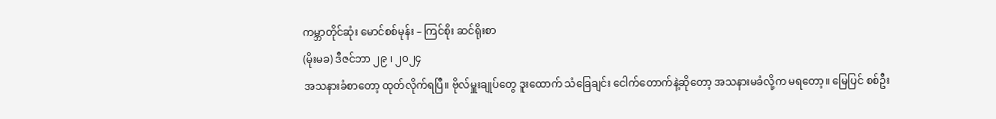ကမ္ဘာတိုင်ဆုံး မောင်စစ်မုန်း – ကြင်စိုး ဆင်ရိုးစာ
(မိုးမခ) ဒီဇင်ဘာ ၂၉ ၊ ၂၀၂၄
အသနားခံစာတော့ ထုတ်လိုက်ရပြီ။ ဗိုလ်မှူးချုပ်တွေ ဒူးထောက် သံခြေချင်း ငေါက်တောက်နဲ့ဆိုတော့ အသနားမခံလို့က မရတော့။ မြေပြင် စစ်ဦး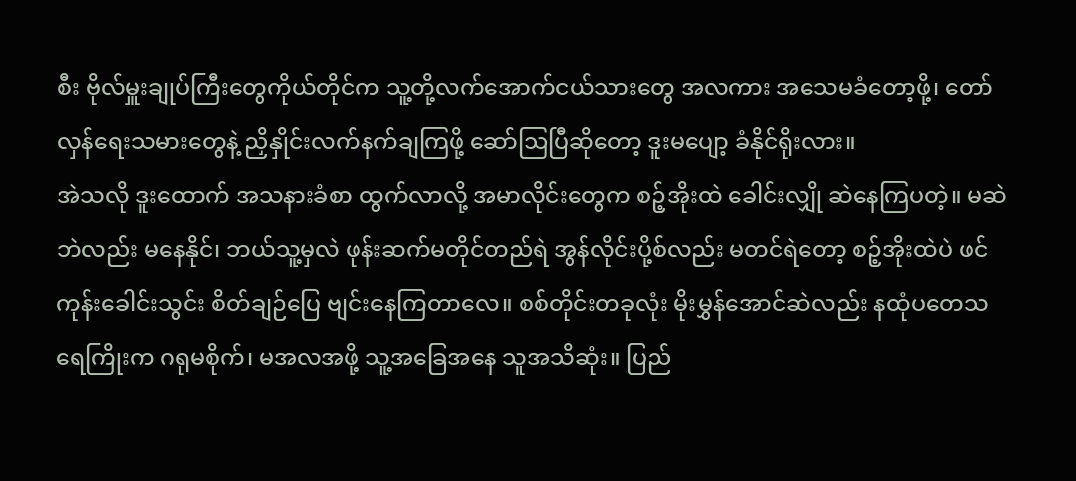စီး ဗိုလ်မှူးချုပ်ကြီးတွေကိုယ်တိုင်က သူ့တို့လက်အောက်ငယ်သားတွေ အလကား အသေမခံတော့ဖို့၊ တော်လှန်ရေးသမားတွေနဲ့ ညှိနှိုင်းလက်နက်ချကြဖို့ ဆော်ဩပြီဆိုတော့ ဒူးမပျော့ ခံနိုင်ရိုးလား။
အဲသလို ဒူးထောက် အသနားခံစာ ထွက်လာလို့ အမာလိုင်းတွေက စဉ့်အိုးထဲ ခေါင်းလျှို ဆဲနေကြပတဲ့။ မဆဲဘဲလည်း မနေနိုင်၊ ဘယ်သူ့မှလဲ ဖုန်းဆက်မတိုင်တည်ရဲ အွန်လိုင်းပို့စ်လည်း မတင်ရဲတော့ စဉ့်အိုးထဲပဲ ဖင်ကုန်းခေါင်းသွင်း စိတ်ချဉ်ပြေ ဗျင်းနေကြတာလေ။ စစ်တိုင်းတခုလုံး မိုးမွှန်အောင်ဆဲလည်း နထုံပတေသရေကြိုးက ဂရုမစိုက်၊ မအလအဖို့ သူ့အခြေအနေ သူအသိဆုံး။ ပြည်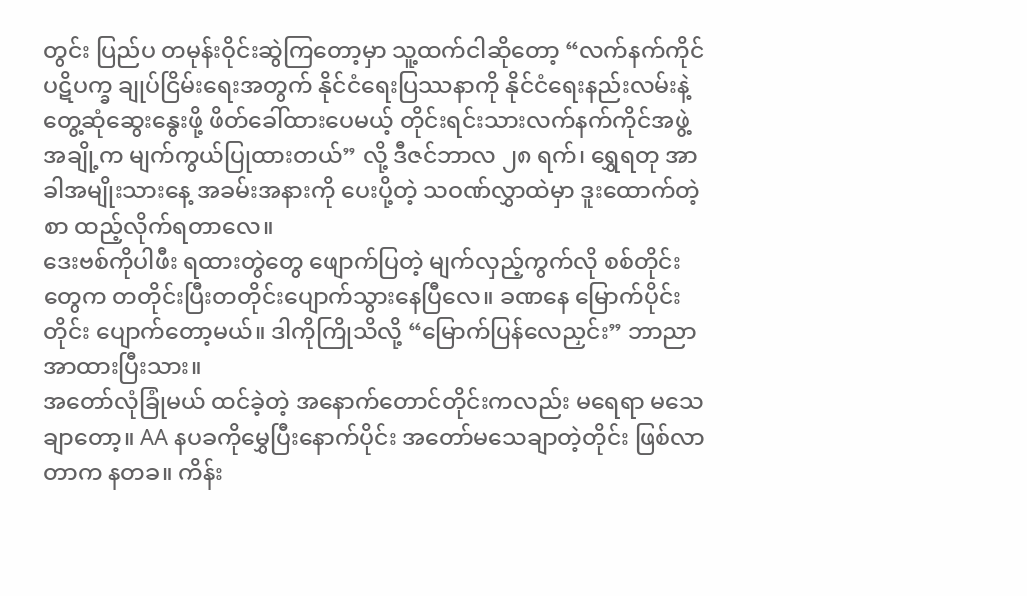တွင်း ပြည်ပ တမုန်းဝိုင်းဆွဲကြတော့မှာ သူ့ထက်ငါဆိုတော့ “လက်နက်ကိုင်ပဋိပက္ခ ချုပ်ငြိမ်းရေးအတွက် နိုင်ငံရေးပြဿနာကို နိုင်ငံရေးနည်းလမ်းနဲ့ တွေ့ဆုံဆွေးနွေးဖို့ ဖိတ်ခေါ်ထားပေမယ့် တိုင်းရင်းသားလက်နက်ကိုင်အဖွဲ့အချို့က မျက်ကွယ်ပြုထားတယ်” လို့ ဒီဇင်ဘာလ ၂၈ ရက်၊ ရွှေရတု အာခါအမျိုးသားနေ့ အခမ်းအနားကို ပေးပို့တဲ့ သဝဏ်လွှာထဲမှာ ဒူးထောက်တဲ့စာ ထည့်လိုက်ရတာလေ။
ဒေးဗစ်ကိုပါဖီး ရထားတွဲတွေ ဖျောက်ပြတဲ့ မျက်လှည့်ကွက်လို စစ်တိုင်းတွေက တတိုင်းပြီးတတိုင်းပျောက်သွားနေပြီလေ။ ခဏနေ မြောက်ပိုင်းတိုင်း ပျောက်တော့မယ်။ ဒါကိုကြိုသိလို့ “မြောက်ပြန်လေညှင်း” ဘာညာ အာထားပြီးသား။
အတော်လုံခြုံမယ် ထင်ခဲ့တဲ့ အနောက်တောင်တိုင်းကလည်း မရေရာ မသေချာတော့။ AA နပခကိုမွှေပြီးနောက်ပိုင်း အတော်မသေချာတဲ့တိုင်း ဖြစ်လာတာက နတခ။ ကိန်း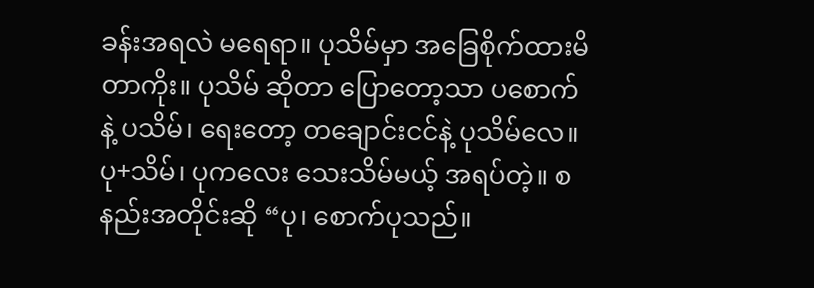ခန်းအရလဲ မရေရာ။ ပုသိမ်မှာ အခြေစိုက်ထားမိတာကိုး။ ပုသိမ် ဆိုတာ ပြောတော့သာ ပစောက်နဲ့ ပသိမ်၊ ရေးတော့ တချောင်းငင်နဲ့ ပုသိမ်လေ။ ပု+သိမ်၊ ပုကလေး သေးသိမ်မယ့် အရပ်တဲ့။ စနည်းအတိုင်းဆို “ပု၊ စောက်ပုသည်။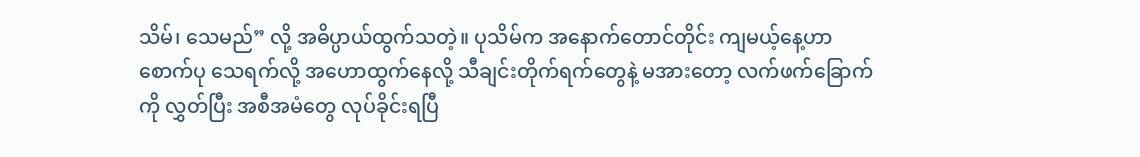သိမ်၊ သေမည်” လို့ အဓိပ္ပာယ်ထွက်သတဲ့။ ပုသိမ်က အနောက်တောင်တိုင်း ကျမယ့်နေ့ဟာ စောက်ပု သေရက်လို့ အဟောထွက်နေလို့ သီချင်းတိုက်ရက်တွေနဲ့ မအားတော့ လက်ဖက်ခြောက်ကို လွှတ်ပြီး အစီအမံတွေ လုပ်ခိုင်းရပြီ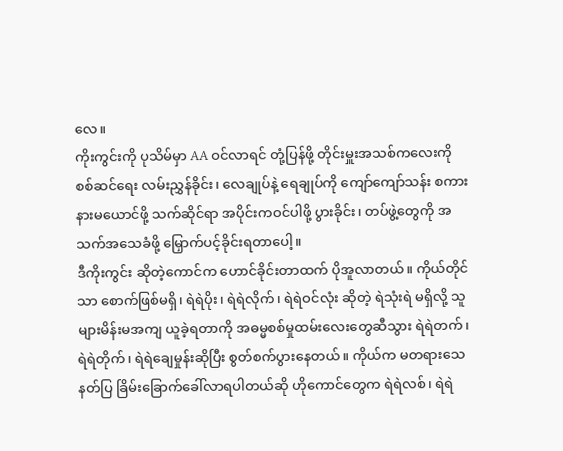လေ။
ကိုးကွင်းကို ပုသိမ်မှာ AA ဝင်လာရင် တုံ့ပြန်ဖို့ တိုင်းမှူးအသစ်ကလေးကို စစ်ဆင်ရေး လမ်းညွှန်ခိုင်း၊ လေချုပ်နဲ့ ရေချုပ်ကို ကျော်ကျော်သန်း စကား နားမယောင်ဖို့ သက်ဆိုင်ရာ အပိုင်းကဝင်ပါဖို့ ပွားခိုင်း၊ တပ်ဖွဲ့တွေကို အသက်အသေခံဖို့ မြှောက်ပင့်ခိုင်းရတာပေါ့။
ဒီကိုးကွင်း ဆိုတဲ့ကောင်က ဟောင်ခိုင်းတာထက် ပိုအူလာတယ်။ ကိုယ်တိုင်သာ စောက်ဖြစ်မရှိ၊ ရဲရဲပိုး၊ ရဲရဲလိုက်၊ ရဲရဲဝင်လုံး ဆိုတဲ့ ရဲသုံးရဲ မရှိလို့ သူများမိန်းမအကျ ယူခဲ့ရတာကို အဓမ္မစစ်မှုထမ်းလေးတွေဆီသွား ရဲရဲတက်၊ ရဲရဲတိုက်၊ ရဲရဲချေမှုန်းဆိုပြီး စွတ်စက်ပွားနေတယ်။ ကိုယ်က မတရားသေနတ်ပြ ခြိမ်းခြောက်ခေါ်လာရပါတယ်ဆို ဟိုကောင်တွေက ရဲရဲလစ်၊ ရဲရဲ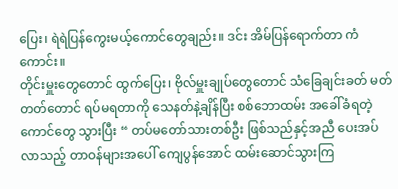ပြေး၊ ရဲရဲပြန်ကွေးမယ့်ကောင်တွေချည်း။ ဒင်း အိမ်ပြန်ရောက်တာ ကံကောင်း။
တိုင်းမှူးတွေတောင် ထွက်ပြေး၊ ဗိုလ်မှူးချုပ်တွေတောင် သံခြေချင်းခတ် မတ်တတ်တောင် ရပ်မရတာကို သေနတ်နဲ့ချိန်ပြီး စစ်ဘောထမ်း အခေါ်ခံရတဲ့ကောင်တွေ သွားပြီး “ တပ်မတော်သားတစ်ဦး ဖြစ်သည်နှင့်အညီ ပေးအပ်လာသည့် တာဝန်များအပေါ် ကျေပွန်အောင် ထမ်းဆောင်သွားကြ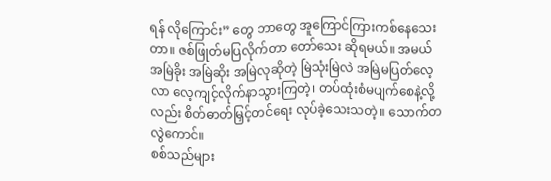ရန် လိုကြောင်း” တွေ ဘာတွေ အူကြောင်ကြားကစ်နေသေးတာ။ ဇစ်ဖြုတ်မပြလိုက်တာ တော်သေး ဆိုရမယ်။ အမယ် အမြဲခိုး အမြဲဆိုး အမြဲလုဆိုတဲ့ မြဲသုံးမြဲလဲ အမြဲမပြတ်လေ့လာ လေ့ကျင့်လိုက်နာသွားကြတဲ့၊ တပ်ထုံးစံမပျက်စေနဲ့လို့လည်း စိတ်ဓာတ်မြှင့်တင်ရေး လုပ်ခဲ့သေးသတဲ့။ သောက်တလွဲကောင်။
စစ်သည်များ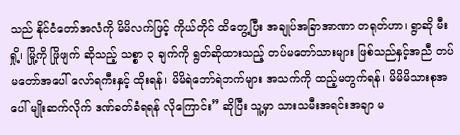သည် နိုင်ငံတော်အလံကို မိမိလက်ဖြင့် ကိုယ်တိုင် ထိတွေ့ပြီး အချုပ်အခြာအာဏာ တရုတ်ဟာ၊ ရွာဆို မီးရှို့၊ မြို့ကို ဖြိုဖျက် ဆိုသည့် သစ္စာ ၃ ချက်ကို ရွတ်ဆိုထားသည့် တပ်မတော်သားများ ဖြစ်သည်နှင့်အညီ တပ်မတော်အပေါ် လော်ရကီးနှင့် ထိုးရန်၊ မိမိရဲဘော်ရဲဘက်များ အသက်ကို ထည့်မတွက်ရန်၊ မိမိမိသားစုအပေါ် မျိုးဆက်လိုက် ဒဏ်ခတ်ခံရရန် လိုကြောင်း” ဆိုပြီး သူ့မှာ သားသမီးအရင်းအချာ မ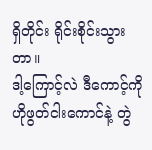ရှိတိုင်း ရိုင်းစိုင်းသွားတာ။
ဒါ့ကြောင့်လဲ ဒီကောင့်ကို ဟိုဖွတ်ငါးကောင်နဲ့ တွဲ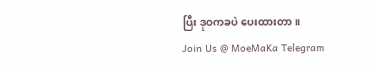ပြီး ဒုဝကခပဲ ပေးထားတာ။
Join Us @ MoeMaKa Telegram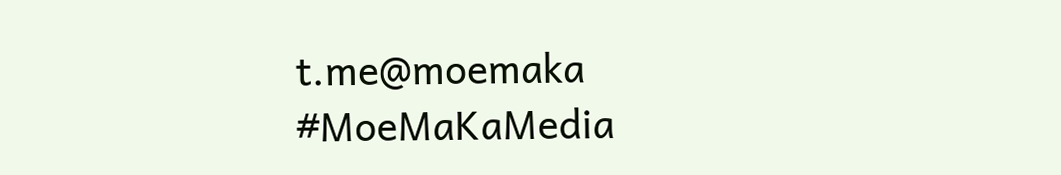t.me@moemaka
#MoeMaKaMedia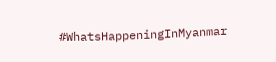#WhatsHappeningInMyanmar